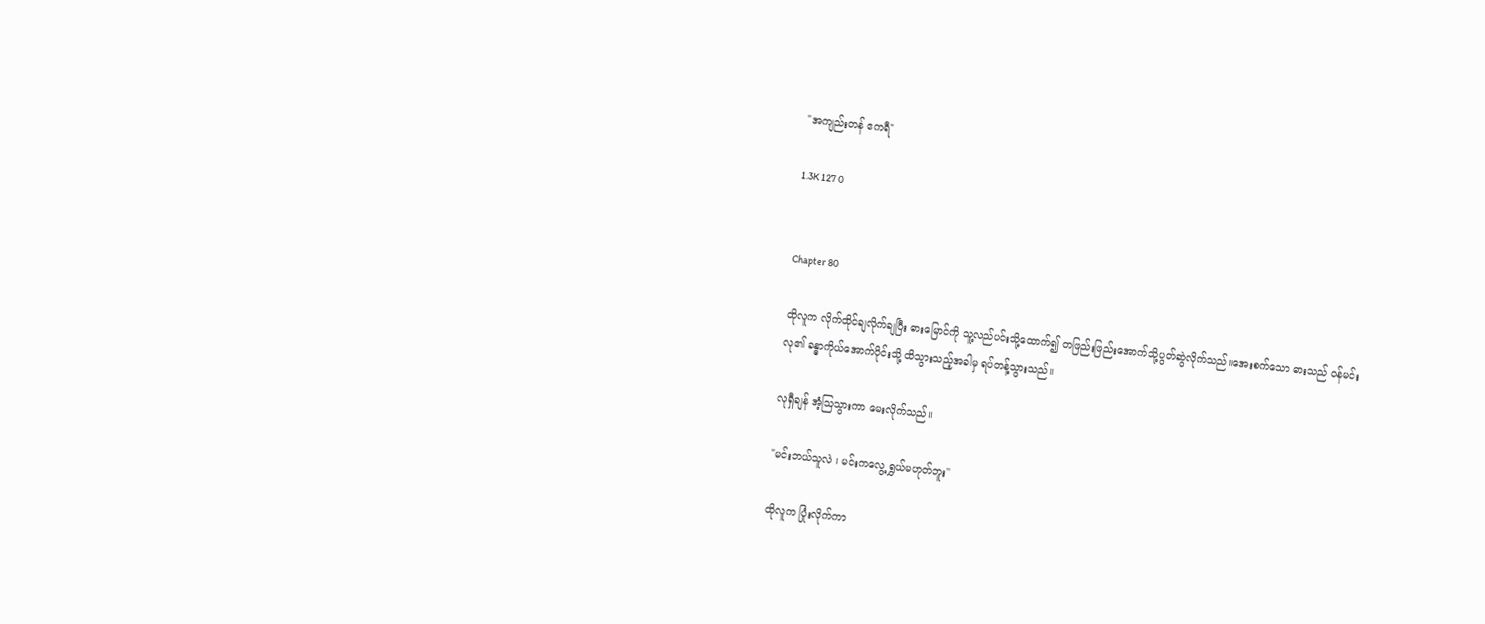"အကျည်းတန် ဧကရီ"

1.3K 127 0


Chapter 80

ထိုလူက လိုက်ထိုင်ချလိုက်ချပြီး ဓားမြောင်ကို သူ့လည်ပင်းသို့ထောက်၍ တဖြည်းဖြည်းအောက်သို့ပွတ်ဆွဲလိုက်သည်။အေးစက်သော ဓားသည် ဝန်မင်းလု၏ ခန္ဓာကိုယ်အောက်ပိုင်းသို့ ထိသွားသည့်အခါမှ ရပ်တန့်သွားသည်။

လုရှီချန် အံ့သြသွားကာ မေးလိုက်သည်။

"မင်းဘယ်သူလဲ ၊ မင်းကလွေ့ရွှယ်မဟုတ်ဘူး''

ထိုလူက ပြုံးလိုက်ကာ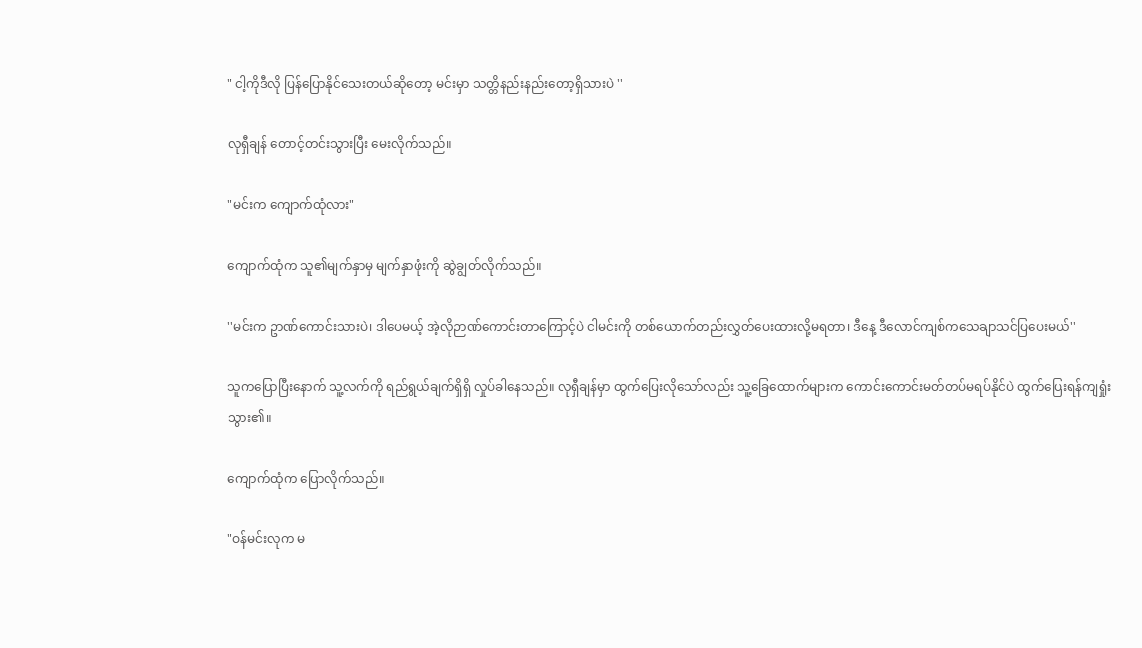" ငါ့ကိုဒီလို ပြန်ပြောနိုင်သေးတယ်ဆိုတော့ မင်းမှာ သတ္တိနည်းနည်းတော့ရှိသားပဲ ''

လုရှီချန် တောင့်တင်းသွားပြီး မေးလိုက်သည်။

"မင်းက ကျောက်ထုံလား"

ကျောက်ထုံက သူ၏မျက်နှာမှ မျက်နှာဖုံးကို ဆွဲချွတ်လိုက်သည်။

''မင်းက ဥာဏ်ကောင်းသားပဲ၊ ဒါပေမယ့် အဲ့လိုဉာဏ်ကောင်းတာကြောင့်ပဲ ငါမင်းကို တစ်ယောက်တည်းလွှတ်ပေးထားလို့မရတာ၊ ဒီနေ့ ဒီလောင်ကျစ်ကသေချာသင်ပြပေးမယ်''

သူကပြောပြီးနောက် သူ့လက်ကို ရည်ရွယ်ချက်ရှိရှိ လှုပ်ခါနေသည်။ လုရှီချန်မှာ ထွက်ပြေးလိုသော်လည်း သူ့ခြေထောက်များက ကောင်းကောင်းမတ်တပ်မရပ်နိုင်ပဲ ထွက်ပြေးရန်ကျရှုံးသွား၏။

ကျောက်ထုံက ပြောလိုက်သည်။

"ဝန်မင်းလုက မ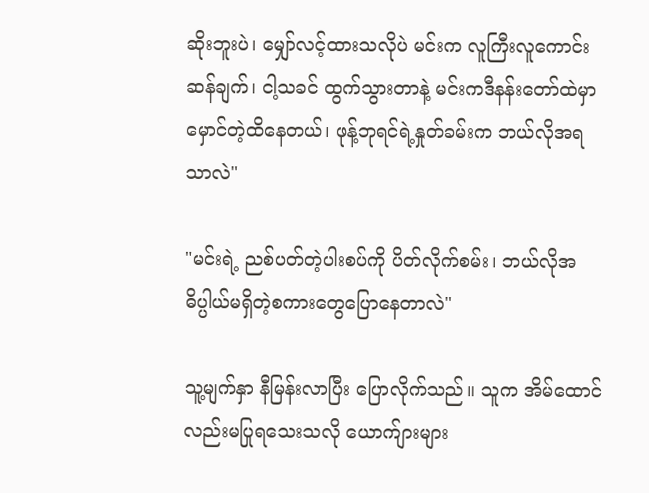ဆိုးဘူးပဲ၊ မျှော်လင့်ထားသလိုပဲ မင်းက လူကြီးလူကောင်းဆန်ချက်၊ ငါ့သခင် ထွက်သွားတာနဲ့ မင်းကဒီနန်းတော်ထဲမှာ မှောင်တဲ့ထိနေတယ်၊ ဖုန့်ဘုရင်ရဲ့နှုတ်ခမ်းက ဘယ်လိုအရသာလဲ"

"မင်းရဲ့ ညစ်ပတ်တဲ့ပါးစပ်ကို ပိတ်လိုက်စမ်း၊ ဘယ်လိုအဓိပ္ပါယ်မရှိတဲ့စကားတွေပြောနေတာလဲ"

သူ့မျက်နှာ နီမြန်းလာပြီး ပြောလိုက်သည်။ သူက အိမ်ထောင်လည်းမပြုရသေးသလို ယောက်ျားများ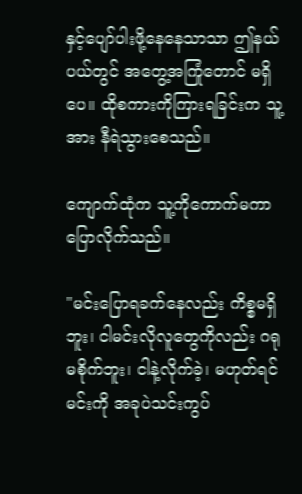နှင့်ပျော်ပါးဖို့နေနေသာသာ ဤနယ်ပယ်တွင် အတွေ့အကြုံတောင် မရှိပေ။ ထိုစကားကိုကြားရခြင်းက သူ့အား နီရဲသွားစေသည်။

ကျောက်ထုံက သူ့ကိုကောက်မကာ ပြောလိုက်သည်။

"မင်းပြောရခက်နေလည်း ကိစ္စမရှိဘူး၊ ငါမင်းလိုလူတွေကိုလည်း ဂရုမစိုက်ဘူး၊ ငါနဲ့လိုက်ခဲ့၊ မဟုတ်ရင် မင်းကို အခုပဲသင်းကွပ်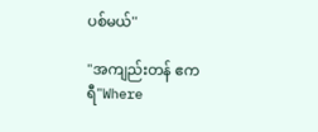ပစ်မယ်''

"အကျည်းတန် ဧကရီ"Where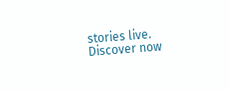stories live. Discover now